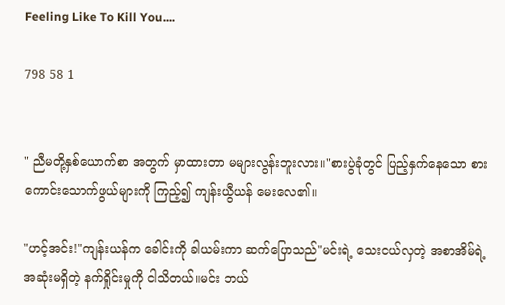Feeling Like To Kill You....

798 58 1


" ညီမတို့နှစ်ယောက်စာ အတွက် မှာထားတာ မများလွန်းဘူးလား။"စားပွဲခုံတွင် ပြည့်နှက်နေသော စားကောင်းသောက်ဖွယ်များကို ကြည့်၍ ကျန်းယွီယန် မေးလေ၏။

"ဟင့်အင်း!"ကျန်းယန်က ခေါင်းကို ခါယမ်းကာ ဆက်ပြောသည်"မင်းရဲ့ သေးငယ်လှတဲ့ အစာအိမ်ရဲ့ အဆုံးမရှိတဲ့ နက်ရှိုင်းမှုကို ငါသိတယ်။မင်း ဘယ်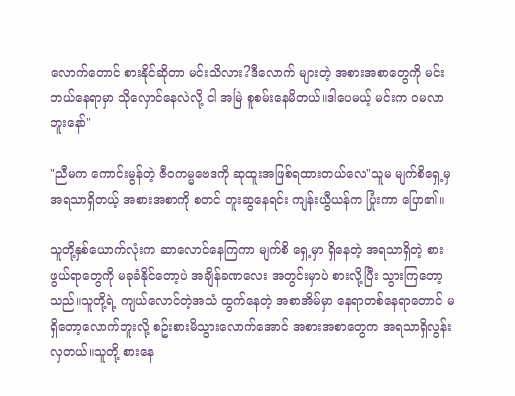လောက်တောင် စားနိုင်ဆိုတာ မင်းသိလား?ဒီလောက် များတဲ့ အစားအစာတွေကို မင်းဘယ်နေရာမှာ သိုလှောင်နေလဲလို့ ငါ အမြဲ စူစမ်းနေမိတယ်။ဒါပေမယ့် မင်းက ဝမလာဘူးနော်"

"ညီမက ကောင်းမွန်တဲ့ ဇီဝကမ္မဗေဒကို ဆုထူးအဖြစ်ရထားတယ်လေ"သူမ မျက်စိရှေ့မှ အရသာရှိတယ့် အစားအစာကို စတင် တူးဆွနေရင်း ကျန်းယွီယန်က ပြုံးကာ ပြော၏။

သူတို့နှစ်ယောက်လုံးက ဆာလောင်နေကြကာ မျက်စိ ရှေ့မှာ ရှိနေတဲ့ အရသာရှိတဲ့ စားဖွယ်ရာတွေကို မခုခံနိုင်တော့ပဲ အချိန်ခဏလေး အတွင်းမှာပဲ စားလို့ပြီး သွားကြတော့သည်။သူတို့ရဲ့ ကျယ်လောင်တဲ့အသံ ထွက်နေတဲ့ အစာအိမ်မှာ နေရာတစ်နေရာတောင် မရှိတော့လောက်ဘူးလို့ စဥ်းစားမိသွားလောက်အောင် အစားအစာတွေက အရသာရှိလွန်းလှတယ်။သူတို့ စားနေ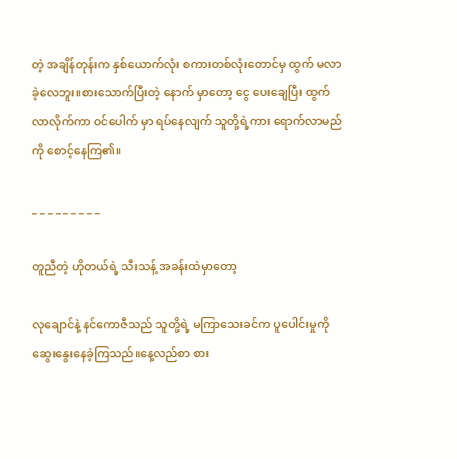တဲ့ အချိန်တုန်းက နှစ်ယောက်လုံး စကားတစ်လုံးတောင်မှ ထွက် မလာခဲ့လေဘူး။စားသောက်ပြီးတဲ့ နောက် မှာတော့ ငွေ ပေးချေပြီး ထွက်လာလိုက်ကာ ဝင်ပေါက် မှာ ရပ်နေလျက် သူတို့ရဲ့ကား ရောက်လာမည်ကို စောင့်နေကြ၏။

_ _ _ _ _ _ _ _ _

တူညီတဲ့ ဟိုတယ်ရဲ့ သီးသန့် အခန်းထဲမှာတော့

လုချောင်နဲ့ နင်ကောဇီသည် သူတို့ရဲ့ မကြာသေးခင်က ပူပေါင်းမှုကို ဆွေးနွေးနေခဲ့ကြသည်။နေ့လည်စာ စား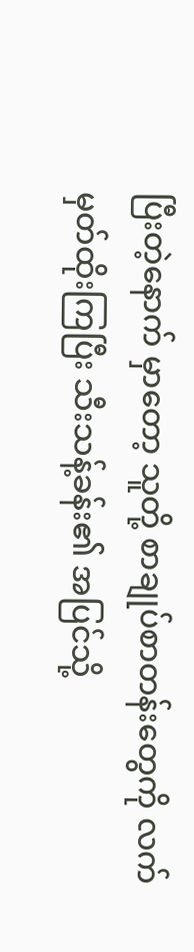ပြီးတဲ့နောက် မှာတော့ သူတို့ စာချုပ်စာတန်းတွေကို လက် မှတ်ထိုးကြပြီး သီးသန့်ခန်း၏ အပြင်သို့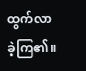ထွက်လာခဲ့ကြ၏။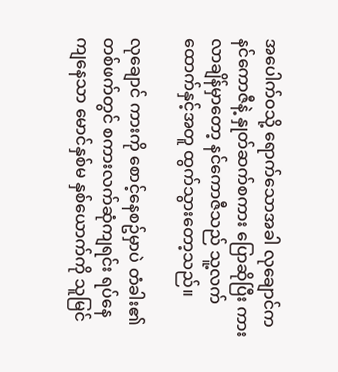အပေါက်ဝသို့ ရောက်သောအခါ လုချောင်က နင်ကောဇီနဲ့ နှုတ်ဆက်စကား ပြောဆိုပြီး ကားလာချိန်မှာတော့ နင်ကောဇီသည် သူ့လက်ထောက်နှင့်အတူ ထွက်သွားတော့သည်။

လုချောင် ကားကို စောင့်နေစဥ်မှာပဲ တံခါး၏တစ်ဖက်တွင် စကားလက်ဆုံကျရင်း ရပ်နေကျနေသာ မောင်နှစ်မ နှစ်ယောက်ကို သူမြင်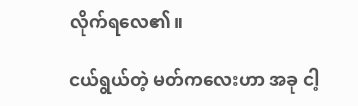လိုက်ရလေ၏။

ငယ်ရွယ်တဲ့ မတ်ကလေးဟာ အခု ငါ့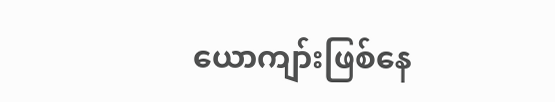ယောကျာ်းဖြစ်နေ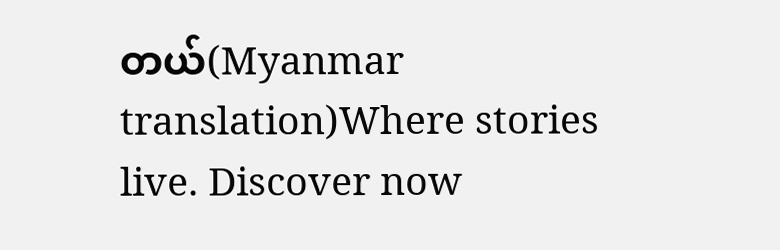တယ်(Myanmar translation)Where stories live. Discover now